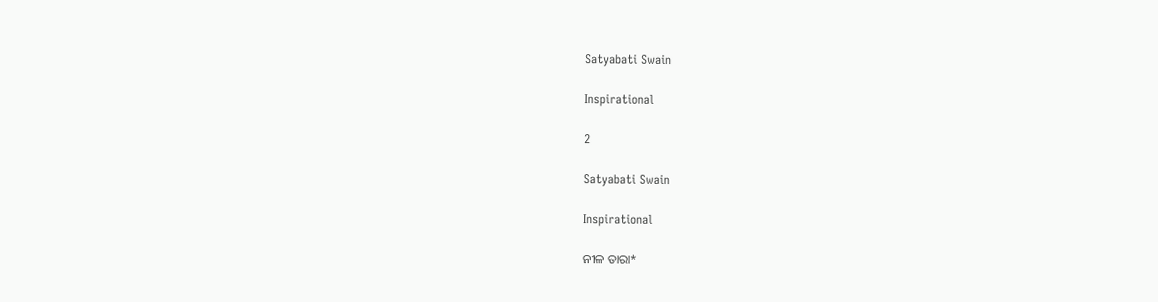Satyabati Swain

Inspirational

2

Satyabati Swain

Inspirational

ନୀଳ ତାରା*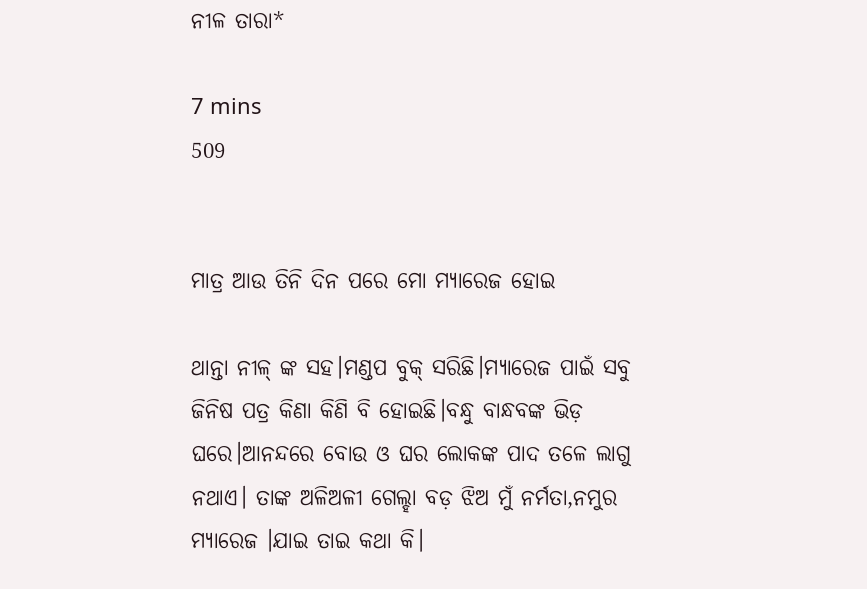ନୀଳ ତାରା*

7 mins
509


ମାତ୍ର ଆଉ ତିନି ଦିନ ପରେ ମୋ ମ୍ୟାରେଜ ହୋଇ

ଥାନ୍ତା ନୀଳ୍ ଙ୍କ ସହ।ମଣ୍ଡପ ବୁକ୍ ସରିଛି।ମ୍ୟାରେଜ ପାଇଁ ସବୁ ଜିନିଷ ପତ୍ର କିଣା କିଣି ବି ହୋଇଛି।ବନ୍ଧୁ ବାନ୍ଧବଙ୍କ ଭିଡ଼ ଘରେ।ଆନନ୍ଦରେ ବୋଉ ଓ ଘର ଲୋକଙ୍କ ପାଦ ତଳେ ଲାଗୁ ନଥାଏ। ତାଙ୍କ ଅଳିଅଳୀ ଗେଲ୍ହା ବଡ଼ ଝିଅ ମୁଁ ନର୍ମତା,ନମୁର ମ୍ୟାରେଜ ।ଯାଇ ତାଇ କଥା କି।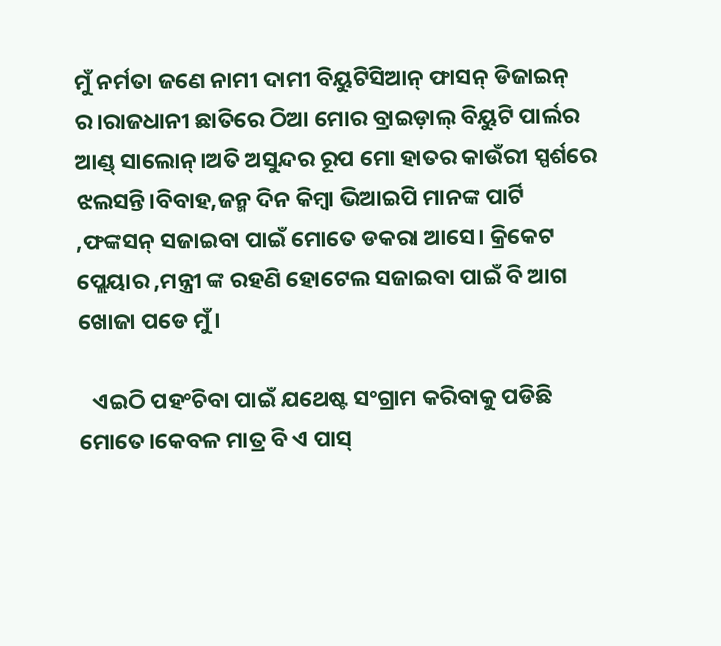ମୁଁ ନର୍ମତା ଜଣେ ନାମୀ ଦାମୀ ବିୟୁଟିସିଆନ୍ ଫାସନ୍ ଡିଜାଇନ୍ ର।ରାଜଧାନୀ ଛାତିରେ ଠିଆ ମୋର ବ୍ରାଇଡ଼ାଲ୍ ବିୟୁଟି ପାର୍ଲର ଆଣ୍ଡ୍ ସାଲୋନ୍।ଅତି ଅସୁନ୍ଦର ରୂପ ମୋ ହାତର କାଉଁରୀ ସ୍ପର୍ଶରେ ଝଲସନ୍ତି।ବିବାହ,ଜନ୍ମ ଦିନ କିମ୍ବା ଭିଆଇପି ମାନଙ୍କ ପାର୍ଟି ,ଫଙ୍କସନ୍ ସଜାଇବା ପାଇଁ ମୋତେ ଡକରା ଆସେ। କ୍ରିକେଟ ପ୍ଲେୟାର ,ମନ୍ତ୍ରୀ ଙ୍କ ରହଣି ହୋଟେଲ ସଜାଇବା ପାଇଁ ବି ଆଗ ଖୋଜା ପଡେ ମୁଁ।

   ଏଇଠି ପହଂଚିବା ପାଇଁ ଯଥେଷ୍ଟ ସଂଗ୍ରାମ କରିବାକୁ ପଡିଛି ମୋତେ।କେବଳ ମାତ୍ର ବି ଏ ପାସ୍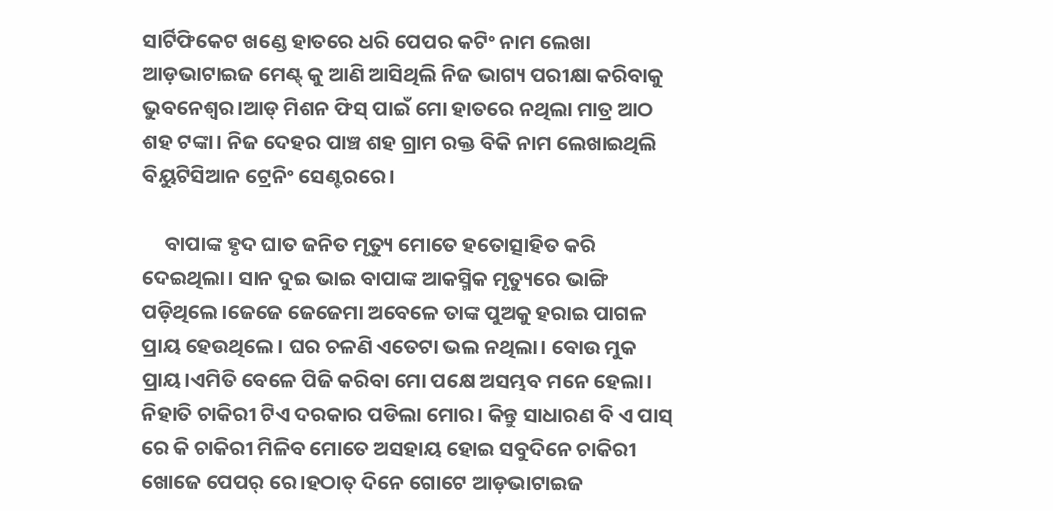ସାର୍ଟିଫିକେଟ ଖଣ୍ଡେ ହାତରେ ଧରି ପେପର କଟିଂ ନାମ ଲେଖା ଆଡ଼ଭାଟାଇଜ ମେଣ୍ଟ୍ କୁ ଆଣି ଆସିଥିଲି ନିଜ ଭାଗ୍ୟ ପରୀକ୍ଷା କରିବାକୁ ଭୁବନେଶ୍ୱର।ଆଡ୍ ମିଶନ ଫିସ୍ ପାଇଁ ମୋ ହାତରେ ନଥିଲା ମାତ୍ର ଆଠ ଶହ ଟଙ୍କା। ନିଜ ଦେହର ପାଞ୍ଚ ଶହ ଗ୍ରାମ ରକ୍ତ ବିକି ନାମ ଲେଖାଇଥିଲି ବିୟୁଟିସିଆନ ଟ୍ରେନିଂ ସେଣ୍ଟରରେ।

     ବାପାଙ୍କ ହୃଦ ଘାତ ଜନିତ ମୃତ୍ୟୁ ମୋତେ ହତୋତ୍ସାହିତ କରି ଦେଇଥିଲା। ସାନ ଦୁଇ ଭାଇ ବାପାଙ୍କ ଆକସ୍ମିକ ମୃତ୍ୟୁରେ ଭାଙ୍ଗି ପଡ଼ିଥିଲେ।ଜେଜେ ଜେଜେମା ଅବେଳେ ତାଙ୍କ ପୁଅକୁ ହରାଇ ପାଗଳ ପ୍ରାୟ ହେଉଥିଲେ। ଘର ଚଳଣି ଏତେଟା ଭଲ ନଥିଲା। ବୋଉ ମୁକ ପ୍ରାୟ।ଏମିତି ବେଳେ ପିଜି କରିବା ମୋ ପକ୍ଷେ ଅସମ୍ଭବ ମନେ ହେଲା। ନିହାତି ଚାକିରୀ ଟିଏ ଦରକାର ପଡିଲା ମୋର। କିନ୍ତୁ ସାଧାରଣ ବି ଏ ପାସ୍ ରେ କି ଚାକିରୀ ମିଳିବ ମୋତେ ଅସହାୟ ହୋଇ ସବୁଦିନେ ଚାକିରୀ ଖୋଜେ ପେପର୍ ରେ।ହଠାତ୍ ଦିନେ ଗୋଟେ ଆଡ଼ଭାଟାଇଜ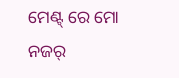ମେଣ୍ଟ୍ ରେ ମୋ ନଜର୍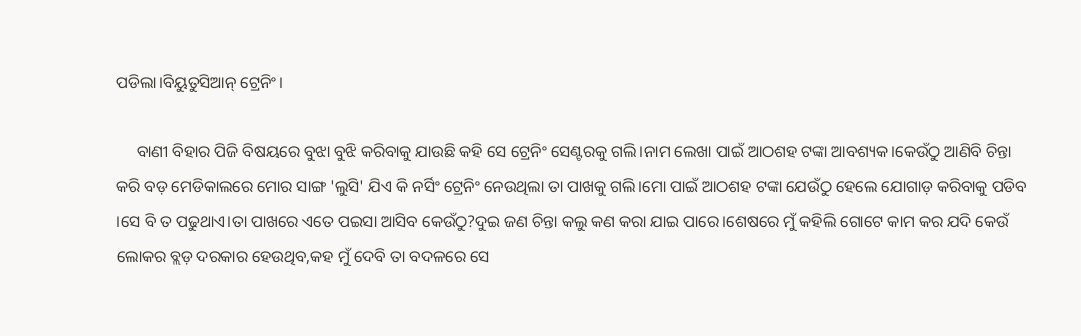ପଡିଲା।ବିୟୁତୁସିଆନ୍ ଟ୍ରେନିଂ।

     ବାଣୀ ବିହାର ପିଜି ବିଷୟରେ ବୁଝା ବୁଝି କରିବାକୁ ଯାଉଛି କହି ସେ ଟ୍ରେନିଂ ସେଣ୍ଟରକୁ ଗଲି।ନାମ ଲେଖା ପାଇଁ ଆଠଶହ ଟଙ୍କା ଆବଶ୍ୟକ।କେଉଁଠୁ ଆଣିବି ଚିନ୍ତା କରି ବଡ଼ ମେଡିକାଲରେ ମୋର ସାଙ୍ଗ 'ଲୁସି' ଯିଏ କି ନର୍ସିଂ ଟ୍ରେନିଂ ନେଉଥିଲା ତା ପାଖକୁ ଗଲି।ମୋ ପାଇଁ ଆଠଶହ ଟଙ୍କା ଯେଉଁଠୁ ହେଲେ ଯୋଗାଡ଼ କରିବାକୁ ପଡିବ ।ସେ ବି ତ ପଢୁଥାଏ।ତା ପାଖରେ ଏତେ ପଇସା ଆସିବ କେଉଁଠୁ?ଦୁଇ ଜଣ ଚିନ୍ତା କଲୁ କଣ କରା ଯାଇ ପାରେ।ଶେଷରେ ମୁଁ କହିଲି ଗୋଟେ କାମ କର ଯଦି କେଉଁ ଲୋକର ବ୍ଲଡ଼ ଦରକାର ହେଉଥିବ,କହ ମୁଁ ଦେବି ତା ବଦଳରେ ସେ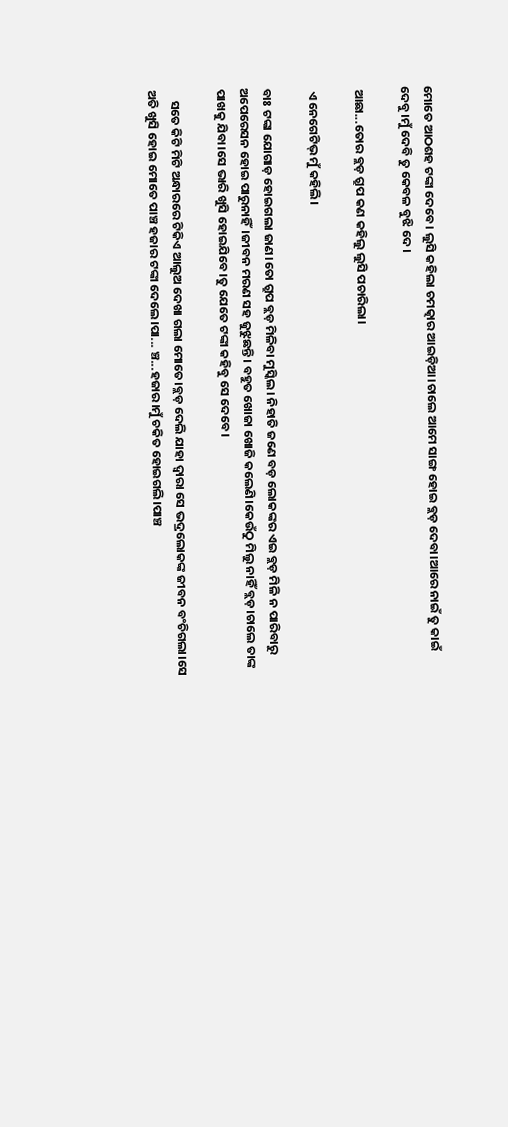ମୋତେ ଆଠଶହ ଟଙ୍କା ଦେବେ। ଲୁସି କହିଲା ଚମତ୍କାର ଆଇଡ଼ିଆ।ଚାଲେ ଆମେ ସାଙ୍ଗ ହୋଇ ବ୍ଲଡ଼ ଦେବା।ଆରେ ନାଇଁ ତୁ କାଇଁ ଦେବୁ।ମୁଁ ଦେବି ତୁ କେବଳ ବୁଝି ଦେ।

 ଆଛା...ତୋର ବ୍ଲଡ଼ ଗ୍ରୁପ କଣ କହିଲୁ ଲୁସି ପଚାରିଲା।

 ଏ ନେଗେଟିଭ୍ ମୁଁ କହିଲି।

ବାଃ ଟଙ୍କା ଯୋଗାଡ଼ ହୋଇଗଲା ଜାଣ।ତୋ ଗ୍ରୁପ ବ୍ଲଡ଼ ମିଳିବା ମୁସ୍କିଲ। ନିହାତି ଜଣେ ବଡ଼ ଲୋକଙ୍କର ଏଇ ବ୍ଲଡ଼ ମିଳି ନ ପାରିବାରୁ ଅପେରେସନ ହୋଇ ପାରୁନାହିଁ।ଜୀବନ ମରଣ ସହ ଜୁଝୁଛନ୍ତି। ବହୁତ ଖୋଜା ଖୋଜି କଲେଣି।କେଉଁଠୁ ମିଲୁ ନାହିଁ ବ୍ଲଡ଼।ଚାଲେ ତାଙ୍କ ପାଖକୁ ଯିବା।ସେ ଭାରି ଖୁସି ହୋଇଯିବେ।ତୁ ଯେତେ ଟଙ୍କା କହିବୁ ସେ ଦେବେ।

    ସତେ କିଟି ମିଟି ଅନ୍ଧାରରେ ଟିକିଏ ଆଲୁଅ ଦେଖା ଗଲା ମୋତେ।ବ୍ଲଡ଼ ଦେଲି ଯାହା ଦ୍ୱାରା ସେ ଭଦ୍ରଲୋକଙ୍କ ଜୀବନ ବଂଚିଗଲା।ସେ ଅତି ଖୁସି ହୋଇ ମୋତେ ପାଞ୍ଚ ହଜାର ଟଙ୍କା ଦେଲେ।ପା... ଞ୍ଚ...ହଜାର।ମୁଁ ଚକିତ ହୋଇଗଲି।ପାଞ୍ଚ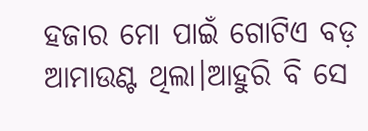ହଜାର ମୋ ପାଇଁ ଗୋଟିଏ ବଡ଼ ଆମାଉଣ୍ଟ ଥିଲା।ଆହୁରି ବି ସେ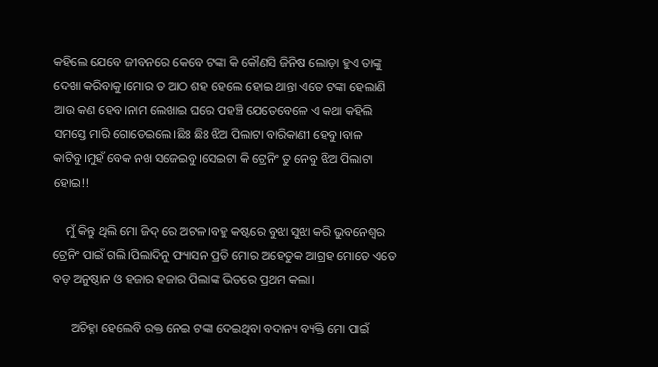କହିଲେ ଯେବେ ଜୀବନରେ କେବେ ଟଙ୍କା କି କୌଣସି ଜିନିଷ ଲୋଡ଼ା ହୁଏ ତାଙ୍କୁ ଦେଖା କରିବାକୁ।ମୋର ତ ଆଠ ଶହ ହେଲେ ହୋଇ ଥାନ୍ତା ଏତେ ଟଙ୍କା ହେଲାଣି ଆଉ କଣ ହେବ।ନାମ ଲେଖାଇ ଘରେ ପହଞ୍ଚି ଯେତେବେଳେ ଏ କଥା କହିଲି ସମସ୍ତେ ମାରି ଗୋଡେଇଲେ।ଛିଃ ଛିଃ ଝିଅ ପିଲାଟା ବାରିକାଣୀ ହେବୁ।ବାଳ କାଟିବୁ।ମୁହଁ ବେକ ନଖ ସଜେଇବୁ।ସେଇଟା କି ଟ୍ରେନିଂ ତୁ ନେବୁ ଝିଅ ପିଲାଟା ହୋଇ!!

    ମୁଁ କିନ୍ତୁ ଥିଲି ମୋ ଜିଦ୍ ରେ ଅଟଳ।ବହୁ କଷ୍ଟରେ ବୁଝା ସୁଝା କରି ଭୁବନେଶ୍ୱର ଟ୍ରେନିଂ ପାଇଁ ଗଲି।ପିଲାଦିନୁ ଫ୍ୟାସନ ପ୍ରତି ମୋର ଅହେତୁକ ଆଗ୍ରହ ମୋତେ ଏତେ ବଡ଼ ଅନୁଷ୍ଠାନ ଓ ହଜାର ହଜାର ପିଲାଙ୍କ ଭିତରେ ପ୍ରଥମ କଲା।

      ଅଚିହ୍ନା ହେଲେବି ରକ୍ତ ନେଇ ଟଙ୍କା ଦେଇଥିବା ବଦାନ୍ୟ ବ୍ୟକ୍ତି ମୋ ପାଇଁ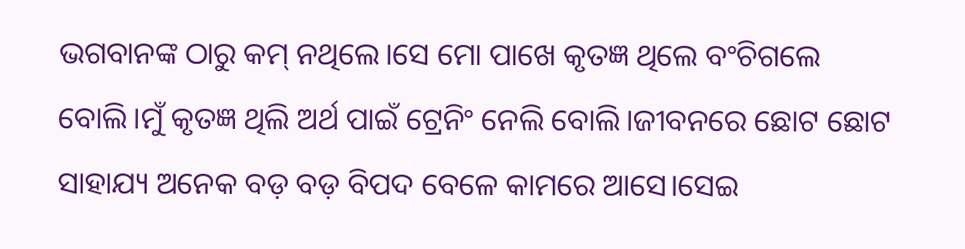ଭଗବାନଙ୍କ ଠାରୁ କମ୍ ନଥିଲେ।ସେ ମୋ ପାଖେ କୃତଜ୍ଞ ଥିଲେ ବଂଚିଗଲେ ବୋଲି।ମୁଁ କୃତଜ୍ଞ ଥିଲି ଅର୍ଥ ପାଇଁ ଟ୍ରେନିଂ ନେଲି ବୋଲି।ଜୀବନରେ ଛୋଟ ଛୋଟ ସାହାଯ୍ୟ ଅନେକ ବଡ଼ ବଡ଼ ବିପଦ ବେଳେ କାମରେ ଆସେ।ସେଇ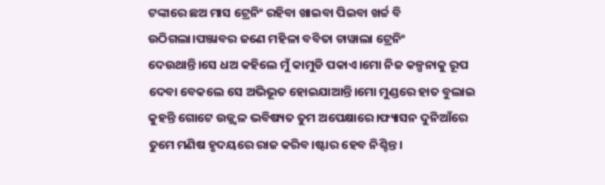ଟଙ୍କାରେ ଛଅ ମାସ ଟ୍ରେନିଂ ରହିବା ଖାଇବା ପିଇବା ଖର୍ଚ୍ଚ ବି ଉଠିଗଲା।ପଞ୍ଜାବର ଜଣେ ମହିଳା ବବିତା ଚାୱାଲା ଟ୍ରେନିଂ ଦେଉଥାନ୍ତି।ସେ ଧଅ କହିଲେ ମୁଁ କାମୁଡି ପକାଏ।ମୋ ନିଜ କଳ୍ପନାକୁ ରୂପ ଦେବା ବେକଲେ ସେ ଅଭିଭୂତ ହୋଇଯାଆନ୍ତି।ମୋ ମୁଣ୍ଡରେ ହାତ ବୁଲାଇ କୁହନ୍ତି ଗୋଟେ ଉଜ୍ଜ୍ବଳ ଭବିଷ୍ୟତ ତୁମ ଅପେକ୍ଷାରେ।ଫ୍ୟାସନ ଦୁନିଆଁରେ ତୁମେ ମଣିଷ ହୃଦୟରେ ରାଜ କରିବ।ଷ୍ଟାର ହେବ ନିଶ୍ଚିନ୍ତ।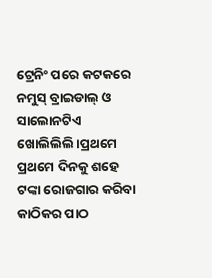ଟ୍ରେନିଂ ପରେ କଟକରେ ନମୁସ୍ ବ୍ରାଇଡାଲ୍ ଓ ସାଲୋନଟିଏ ଖୋଲିଲିଲି।ପ୍ରଥମେ ପ୍ରଥମେ ଦିନକୁ ଶହେ ଟଙ୍କା ରୋଜଗାର କରିବା କାଠିକର ପାଠ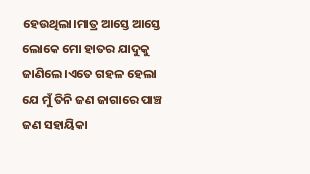ହେଉଥିଲା।ମାତ୍ର ଆସ୍ତେ ଆସ୍ତେ ଲୋକେ ମୋ ହାତର ଯାଦୁକୁ ଜାଣିଲେ।ଏତେ ଗହଳ ହେଲା ଯେ ମୁଁ ତିନି ଜଣ ଜାଗାରେ ପାଞ୍ଚ ଜଣ ସହାୟିକା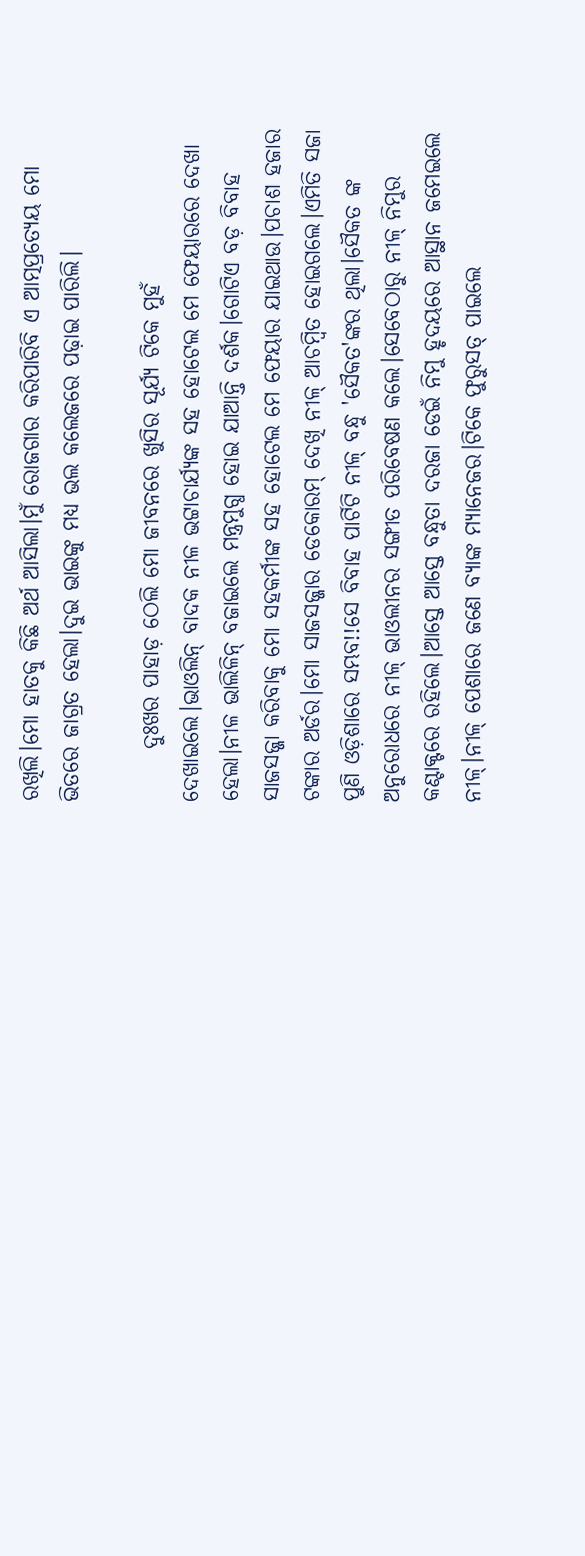ରଖିଲି।ମୋ ହାତକୁ କିଛି ଅର୍ଥ ଆସିଲା।ମୁଁ ରୋଜଗାର କରିପାରିବି ଏ ଆତ୍ମପ୍ରତ୍ୟେୟ ମୋ ଭିତରେ ଜାଗ୍ରତ ହେଲା।ଦୁଇ ଭାଇଙ୍କୁ ମଧ୍ୟ ଭଲ କଲେଜରେ ପଢ଼ାଇ ପାରିଲି।

      ଦୁଃଖର ପାହାଡ଼ ଠେଲି ମୋ ଜୀବନରେ ଖୁସିର ସୂର୍ଯ୍ୟ ଟିକେ ମୁହଁ ଦେଖାଇଲେ।ଭାଓଲିନ୍ ବାଦକ ନୀଳ ଭଟ୍ଟାଚାର୍ଯ୍ୟଙ୍କ ସହ ହୋଟେଲ ମେ ଫେୟାରରେ ଦେଖା ହେଲା।ନୀଳ ଭାଲିଳିନ୍ ବଜାଇଲେ ମନ୍ତ୍ରମୁଗ୍ଧ ହୋଇ ଯାଆନ୍ତି ଦର୍ଶକ।ଗୋଟିଏ ବଡ଼ ବିବାହ ସାଜସଜ୍ଜା କରିବାକୁ ମୋ ସହକର୍ମୀଙ୍କ ସହ ହୋଟେଲ ମେ ଫେୟାର ଯାଇଥାଉ।ପଚାଶ ହଜାର ଟଙ୍କାର ଅର୍ଡର।ମୋ ସାଜସଜ୍ଜାର ଡେକୋରମ୍ ଦେଖି ନୀଳ୍ ଆଚମ୍ବିତ ହୋଇଗଲେ।ଏମିତି ସଜା ପୁଣି ଓଡ଼ିଶାରେ ସମ୍ଭବ!!ସେ ବିବାହ ପାର୍ଟିଟି ନୀଳ୍ ବନ୍ଧୁ 'ସୈକତ'ଙ୍କର ଥିଲା।ସୈକତ ଙ୍କ ଅନୁରୋଧରେ ନୀଳ୍ ଭାଓଲୀନର ସଙ୍ଗୀତ ପରିବେଷଣ କଲେ।ସେବେଠାରୁ ନୀଳ୍ ନିମୁର କଣ୍ଟାକ୍ଟରେ ରହିଲେ।ଆସ୍ତେ ଆସ୍ତେ ବନ୍ଧୁତା ଦରଜା ଡେଇଁ ନିମୁ ହୃଦୟରେ ଆସ୍ଥାନ ଜମେଇଲେ ନୀଳ୍।ନୀଳ୍ ପେଶାରେ ଜଣେ ବ୍ୟାଙ୍କ ମ୍ୟାନେଜର।ଟିକେ ଫୁରୁସତ୍ ପାଇଲେ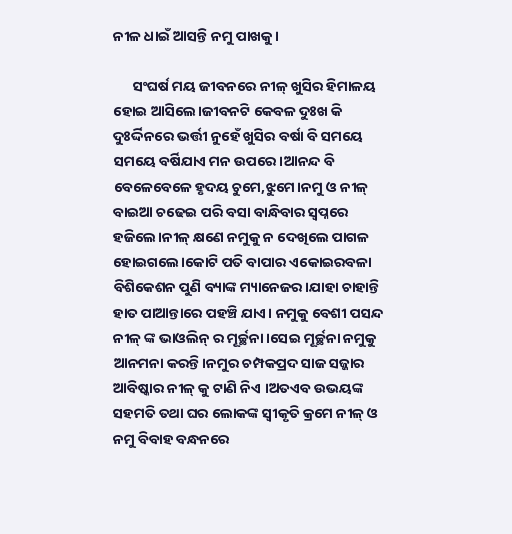ନୀଳ ଧାଇଁ ଆସନ୍ତି ନମୁ ପାଖକୁ।

      ସଂଘର୍ଷ ମୟ ଜୀବନରେ ନୀଳ୍ ଖୁସିର ହିମାଳୟ ହୋଇ ଆସିଲେ।ଜୀବନଟି କେବଳ ଦୁଃଖ କି ଦୁଃର୍ଦ୍ଦିନରେ ଭର୍ତ୍ତୀ ନୁହେଁ ଖୁସିର ବର୍ଷା ବି ସମୟେ ସମୟେ ବର୍ଷିଯାଏ ମନ ଉପରେ।ଆନନ୍ଦ ବି ବେଳେବେଳେ ହୃଦୟ ଚୁମେ,ଝୁମେ।ନମୁ ଓ ନୀଳ୍ ବାଇଆ ଚଢେଇ ପରି ବସା ବାନ୍ଧିବାର ସ୍ୱପ୍ନରେ ହଜିଲେ।ନୀଳ୍ କ୍ଷଣେ ନମୁକୁ ନ ଦେଖିଲେ ପାଗଳ ହୋଇଗଲେ।କୋଟି ପତି ବାପାର ଏକୋଇରବଳା ବିଶିକେଶନ ପୁଣି ବ୍ୟାଙ୍କ ମ୍ୟାନେଜର।ଯାହା ଚାହାନ୍ତି ହାତ ପାଆନ୍ତାରେ ପହଞ୍ଚି ଯାଏ। ନମୁକୁ ବେଶୀ ପସନ୍ଦ ନୀଳ୍ ଙ୍କ ଭାଓଲିନ୍ ର ମୂର୍ଚ୍ଛନା।ସେଇ ମୂର୍ଚ୍ଛନା ନମୁକୁ ଆନମନା କରନ୍ତି।ନମୁର ଚମ୍ପକପ୍ରଦ ସାଜ ସଜ୍ଜାର ଆବିଷ୍କାର ନୀଳ୍ କୁ ଟାଣି ନିଏ ।ଅତଏବ ଉଭୟଙ୍କ ସହମତି ତଥା ଘର ଲୋକଙ୍କ ସ୍ୱୀକୃତି କ୍ରମେ ନୀଳ୍ ଓ ନମୁ ବିବାହ ବନ୍ଧନରେ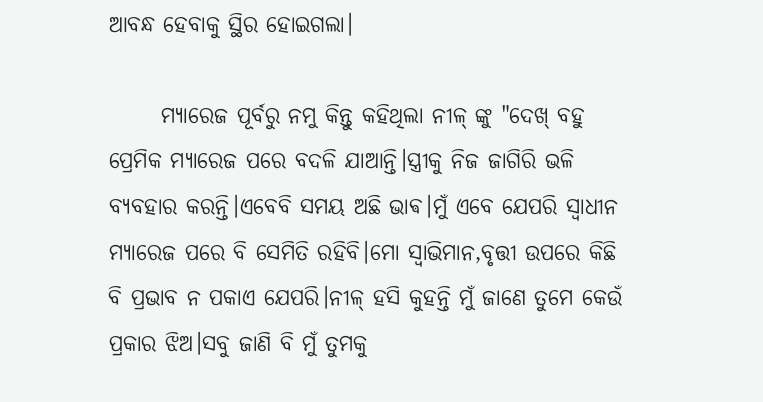ଆବନ୍ଧ ହେବାକୁ ସ୍ଥିର ହୋଇଗଲା।

      ମ୍ୟାରେଜ ପୂର୍ବରୁ ନମୁ କିନ୍ତୁ କହିଥିଲା ନୀଳ୍ ଙ୍କୁ "ଦେଖ୍ ବହୁ ପ୍ରେମିକ ମ୍ୟାରେଜ ପରେ ବଦଳି ଯାଆନ୍ତି।ସ୍ତ୍ରୀକୁ ନିଜ ଜାଗିରି ଭଳି ବ୍ୟବହାର କରନ୍ତି।ଏବେବି ସମୟ ଅଛି ଭାଵ।ମୁଁ ଏବେ ଯେପରି ସ୍ୱାଧୀନ ମ୍ୟାରେଜ ପରେ ବି ସେମିତି ରହିବି।ମୋ ସ୍ୱାଭିମାନ,ବୃତ୍ତୀ ଉପରେ କିଛି ବି ପ୍ରଭାବ ନ ପକାଏ ଯେପରି।ନୀଳ୍ ହସି କୁହନ୍ତି ମୁଁ ଜାଣେ ତୁମେ କେଉଁ ପ୍ରକାର ଝିଅ।ସବୁ ଜାଣି ବି ମୁଁ ତୁମକୁ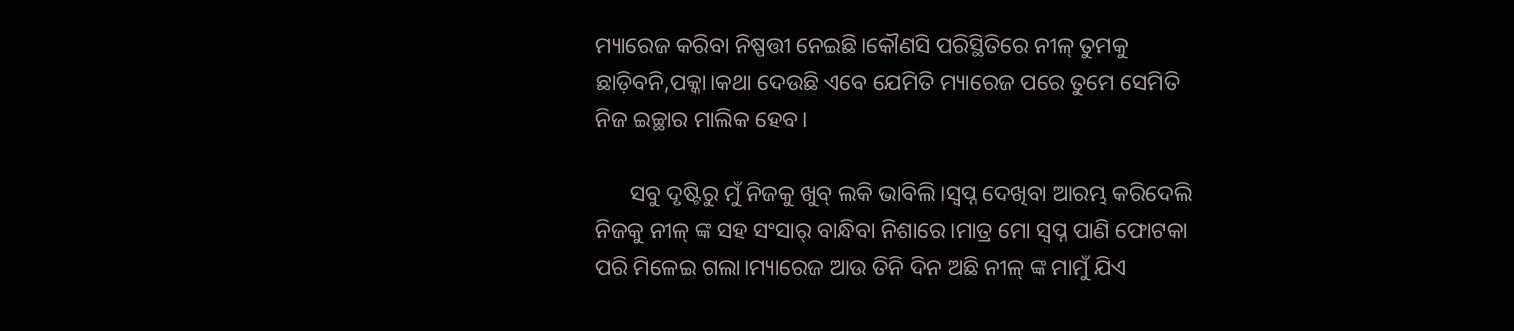ମ୍ୟାରେଜ କରିବା ନିଷ୍ପତ୍ତୀ ନେଇଛି।କୌଣସି ପରିସ୍ଥିତିରେ ନୀଳ୍ ତୁମକୁ ଛାଡ଼ିବନି,ପକ୍କା।କଥା ଦେଉଛି ଏବେ ଯେମିତି ମ୍ୟାରେଜ ପରେ ତୁମେ ସେମିତି ନିଜ ଇଚ୍ଛାର ମାଲିକ ହେବ।

      ସବୁ ଦୃଷ୍ଟିରୁ ମୁଁ ନିଜକୁ ଖୁବ୍ ଲକି ଭାବିଲି।ସ୍ବପ୍ନ ଦେଖିବା ଆରମ୍ଭ କରିଦେଲି ନିଜକୁ ନୀଳ୍ ଙ୍କ ସହ ସଂସାର୍ ବାନ୍ଧିବା ନିଶାରେ।ମାତ୍ର ମୋ ସ୍ବପ୍ନ ପାଣି ଫୋଟକା ପରି ମିଳେଇ ଗଲା।ମ୍ୟାରେଜ ଆଉ ତିନି ଦିନ ଅଛି ନୀଳ୍ ଙ୍କ ମାମୁଁ ଯିଏ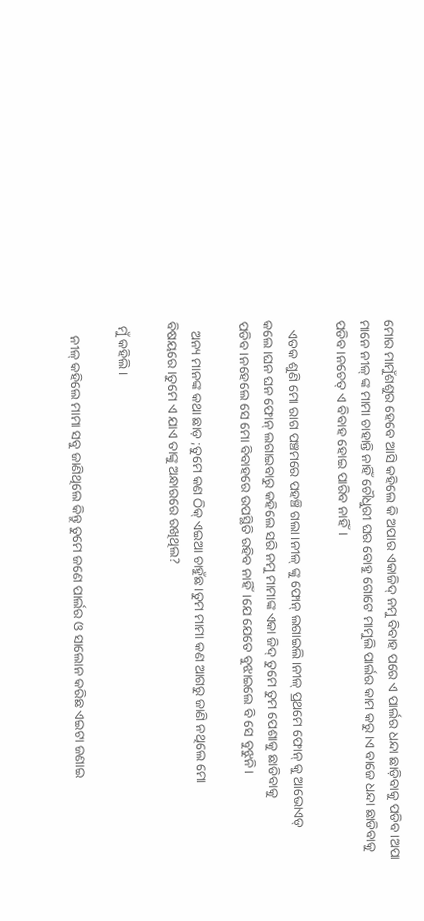ମୋର ମାମୁଁଶଶୁର ହେବେ ଆସି କହିଲେ କି ଅପାର ଏକାଜିଦ୍ ନମୁ ବିବାହ ପରେ ଏ ପାର୍ଲର ଧନ୍ଦା ଛାଡ଼ିବାକୁ ପଡିବ।ଅପା ମାନେ ନୀଳ୍ ଙ୍କ ମାମା ଚାହାନ୍ତି ନାହିଁ ଚୌଧୁରୀ ଘର ବୋହୁ ଗୋଟେ ମାମୁଲି ପାର୍ଲର କାମ କରୁ।ଏ ବାଜେ ଧନ୍ଦା ଛାଡିବାକୁ ପଡିବ।ନଚେତ୍ ଏ ବିବାହ ହୋଇ ପାରିବ ନାହିଁ।

   ଏତକ ଶୁଣି ମୋ ରାଗ ପଞ୍ଚମରେ ପହଞ୍ଚି ଗଲା।ନୀଳ୍ ଙ୍କୁ ଫୋନ୍ ଲଗାଇଲି।ନୀଳ୍ ପ୍ରଥମେ ଫୋନ୍ କୁ ଆଭୋଏଡ୍ କଲେ।ଘନ ଘନ ଫୋନ୍ ଲଗାଇବାରୁ କହିଲେ ସରି ନମୁ ମାମାଙ୍କ ଏକା ଜିଦ୍ ତୁମେ ତୁମ ପେଶାକୁ ଛାଡିବାକୁ ପଡିବ।ନହେଲେ ସେ ମୋ ବିବାହରେ ଉପସ୍ଥିତି ରହିବ ନାହିଁ।ଯେ ଯେତେ ବୁଝାଇଲେ ବି ସେ ବୁଝୁନି।

   ଅନ୍ୟ ମାନଙ୍କ କଥା ଛାଡ଼ ;ତୁମେ କଣ ଠିକ୍ ଏଇଆ ଚାହୁଁଛ।ତୁମ ମାମା କଣ ଆଗରୁ ଜାଣି ନଥିଲେ ମୋ ବିଷୟରେ।ତୁମେ ଏ ଯାଏ ତାଙ୍କୁ ଅନ୍ଧାରରେ ରଖିଥିଲ?

 ମୁଁ କହିଲି।

    ନୀଳ୍ କହିଲେ ମାମା ସବୁ ଜାଣିଥିଲେ କିନ୍ତୁ ତୁମେ ଜଣେ ପାର୍ଲର ଓ ସାଲୋନ କରିଛ ଏଇଟା ଜଣାଇ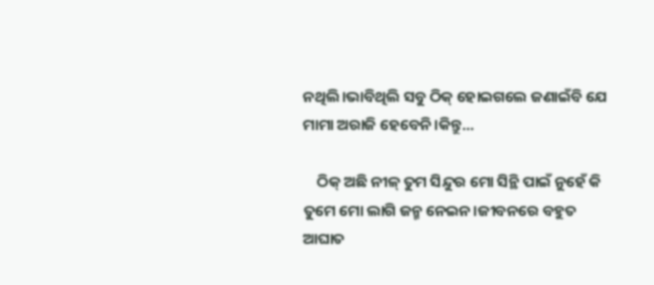ନଥିଲି।ଭାବିଥିଲି ସବୁ ଠିକ୍ ହୋଇଗଲେ ଜଣାଇଁବି ଯେ ମାମା ଅରାଜି ହେବେନି।କିନ୍ତୁ...

    ଠିକ୍ ଅଛି ନୀଳ୍ ତୁମ ସିନ୍ଦୁର ମୋ ସିନ୍ଥି ପାଇଁ ନୁହେଁ କି ତୁମେ ମୋ ଲାଗି ଜନ୍ମ ନେଇନ।ଜୀବନରେ ବହୁତ ଆଘାତ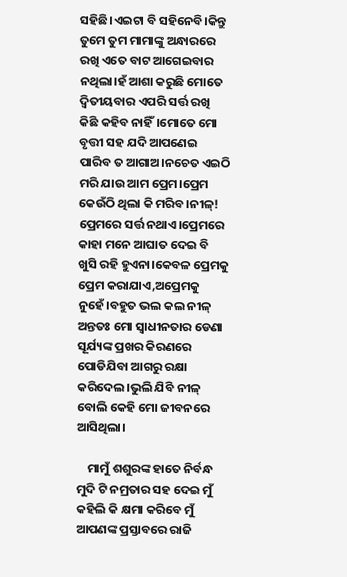ସହିଛି।ଏଇଟା ବି ସହିନେବି।କିନ୍ତୁ ତୁମେ ତୁମ ମାମାଙ୍କୁ ଅନ୍ଧାରରେ ରଖି ଏତେ ବାଟ ଆଗେଇବାର ନଥିଲା।ହଁ ଆଶା କରୁଛି ମୋତେ ଦ୍ଵିତୀୟବାର ଏପରି ସର୍ତ୍ତ ରଖି କିଛି କହିବ ନାହିଁ।ମୋତେ ମୋ ବୃତ୍ତୀ ସହ ଯଦି ଆପଣେଇ ପାରିବ ତ ଆଗାଅ।ନଚେତ ଏଇଠି ମରି ଯାଉ ଆମ ପ୍ରେମ।ପ୍ରେମ କେଉଁଠି ଥିଲା କି ମରିବ।ନୀଳ୍! ପ୍ରେମରେ ସର୍ତ୍ତ ନଥାଏ।ପ୍ରେମରେ କାହା ମନେ ଆଘାତ ଦେଇ ବି ଖୁସି ରହି ହୁଏନା।କେବଳ ପ୍ରେମକୁ ପ୍ରେମ କରାଯାଏ,ଅପ୍ରେମକୁ ନୁହେଁ।ବହୁତ ଭଲ କଲ ନୀଳ୍ ଅନ୍ତତଃ ମୋ ସ୍ୱାଧୀନତାର ଡେଣା ସୂର୍ଯ୍ୟଙ୍କ ପ୍ରଖର କିରଣରେ ପୋଡିଯିବା ଆଗରୁ ରକ୍ଷା କରିଦେଲ।ଭୁଲି ଯିବି ନୀଳ୍ ବୋଲି କେହି ମୋ ଜୀବନରେ ଆସିଥିଲା।

    ମାମୁଁ ଶଶୁରଙ୍କ ହାତେ ନିର୍ବନ୍ଧ ମୁଦି ଟି ନମ୍ରତାର ସହ ଦେଇ ମୁଁ କହିଲି କି କ୍ଷମା କରିବେ ମୁଁ ଆପଣଙ୍କ ପ୍ରସ୍ତାବରେ ରାଜି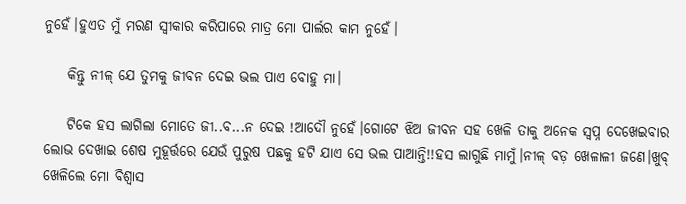ନୁହେଁ।ହୁଏତ ମୁଁ ମରଣ ସ୍ୱୀକାର କରିପାରେ ମାତ୍ର ମୋ ପାର୍ଲର କାମ ନୁହେଁ।

    କିନ୍ତୁ ନୀଳ୍ ଯେ ତୁମକୁ ଜୀବନ ଦେଇ ଭଲ ପାଏ ବୋହୁ ମା।

    ଟିକେ ହସ ଲାଗିଲା ମୋତେ ଜୀ..ବ...ନ ଦେଇ !ଆଦୌ ନୁହେଁ।ଗୋଟେ ଝିଅ ଜୀବନ ସହ ଖେଳି ତାକୁ ଅନେକ ସ୍ୱପ୍ନ ଦେଖେଇବାର ଲୋଭ ଦେଖାଇ ଶେଷ ମୁହୂର୍ତ୍ତରେ ଯେଉଁ ପୁରୁଷ ପଛକୁ ହଟି ଯାଏ ସେ ଭଲ ପାଆନ୍ତି!!ହସ ଲାଗୁଛି ମାମୁଁ।ନୀଳ୍ ବଡ଼ ଖେଳାଳୀ ଜଣେ।ଖୁବ୍ ଖେଳିଲେ ମୋ ବିଶ୍ୱାସ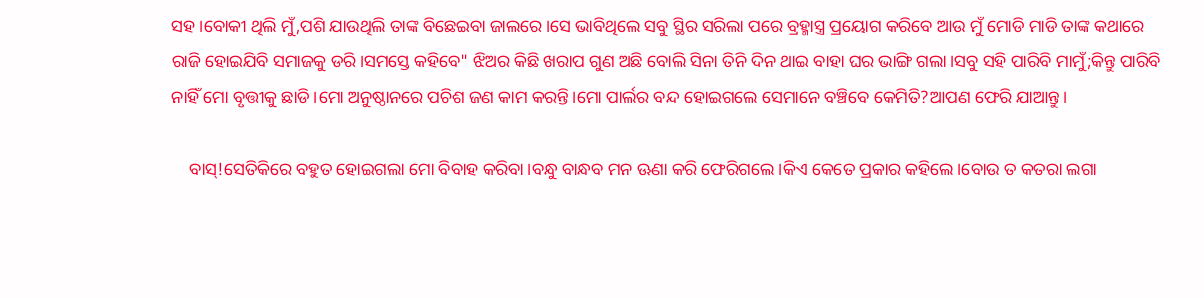ସହ।ବୋକୀ ଥିଲି ମୁଁ,ପଶି ଯାଉଥିଲି ତାଙ୍କ ବିଛେଇବା ଜାଲରେ।ସେ ଭାବିଥିଲେ ସବୁ ସ୍ଥିର ସରିଲା ପରେ ବ୍ରହ୍ମାସ୍ତ୍ର ପ୍ରୟୋଗ କରିବେ ଆଉ ମୁଁ ମୋଡି ମାଡି ତାଙ୍କ କଥାରେ ରାଜି ହୋଇଯିବି ସମାଜକୁ ଡରି।ସମସ୍ତେ କହିବେ" ଝିଅର କିଛି ଖରାପ ଗୁଣ ଅଛି ବୋଲି ସିନା ତିନି ଦିନ ଥାଇ ବାହା ଘର ଭାଙ୍ଗି ଗଲା।ସବୁ ସହି ପାରିବି ମାମୁଁ;କିନ୍ତୁ ପାରିବି ନାହିଁ ମୋ ବୃତ୍ତୀକୁ ଛାଡି।ମୋ ଅନୁଷ୍ଠାନରେ ପଚିଶ ଜଣ କାମ କରନ୍ତି।ମୋ ପାର୍ଲର ବନ୍ଦ ହୋଇଗଲେ ସେମାନେ ବଞ୍ଚିବେ କେମିତି?ଆପଣ ଫେରି ଯାଆନ୍ତୁ।

    ବାସ୍!ସେତିକିରେ ବହୁତ ହୋଇଗଲା ମୋ ବିବାହ କରିବା।ବନ୍ଧୁ ବାନ୍ଧବ ମନ ଊଣା କରି ଫେରିଗଲେ।କିଏ କେତେ ପ୍ରକାର କହିଲେ।ବୋଉ ତ କତରା ଲଗା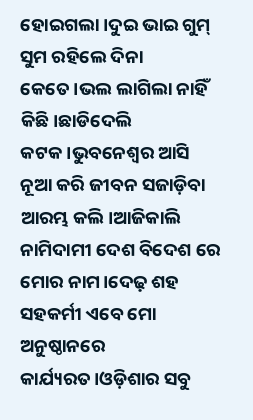ହୋଇଗଲା।ଦୁଇ ଭାଇ ଗୁମ୍ ସୁମ ରହିଲେ ଦିନା କେତେ।ଭଲ ଲାଗିଲା ନାହିଁ କିଛି।ଛାଡିଦେଲି କଟକ।ଭୁବନେଶ୍ୱର ଆସି ନୂଆ କରି ଜୀବନ ସଜାଡ଼ିବା ଆରମ୍ଭ କଲି।ଆଜିକାଲି ନାମିଦାମୀ ଦେଶ ବିଦେଶ ରେ ମୋର ନାମ।ଦେଢ଼ ଶହ ସହକର୍ମୀ ଏବେ ମୋ ଅନୁଷ୍ଠାନରେ କାର୍ଯ୍ୟରତ।ଓଡ଼ିଶାର ସବୁ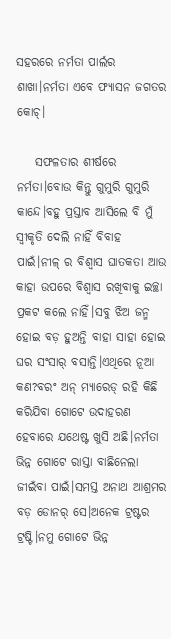ସହରରେ ନର୍ମତା ପାର୍ଲର ଶାଖା।ନର୍ମତା ଏବେ ଫ୍ୟାସନ ଜଗତର କୋଚ୍।

    ସଫଳତାର ଶୀର୍ଷରେ ନର୍ମତା।ବୋଉ କିନ୍ତୁ ଗୁମୁରି ଗୁମୁରି କାନ୍ଦେ।ବହୁ ପ୍ରସ୍ତାବ ଆସିଲେ ବି ମୁଁ ସ୍ୱୀକୃତି ଦେଲି ନାହିଁ ବିବାହ ପାଇଁ।ନୀଳ୍ ର ବିଶ୍ୱାସ ଘାତକତା ଆଉ କାହା ଉପରେ ବିଶ୍ୱାସ ରଖିବାକୁ ଇଚ୍ଛା ପ୍ରକଟ କଲେ ନାହିଁ।ସବୁ ଝିଅ ଜନ୍ମ ହୋଇ ବଡ଼ ହୁଅନ୍ତି ବାହା ସାହା ହୋଇ ଘର ସଂସାର୍ ବସାନ୍ତି।ଏଥିରେ ନୂଆ କଣ?ବରଂ ଅନ୍ ମ୍ୟାରେଡ୍ ରହି କିଛି କରିଯିବା ଗୋଟେ ଉଦାହରଣ ହେବାରେ ଯଥେଷ୍ଟ ଖୁସି ଅଛି।ନର୍ମତା ଭିନ୍ନ ଗୋଟେ ରାସ୍ତା ବାଛିନେଲା ଜୀଇଁବା ପାଇଁ।ସମସ୍ତ ଅନାଥ ଆଶ୍ରମର ବଡ଼ ଡୋନର୍ ସେ।ଅନେକ ଟ୍ରଷ୍ଟର ଟ୍ରଷ୍ଟି।ନମୁ ଗୋଟେ ଭିନ୍ନ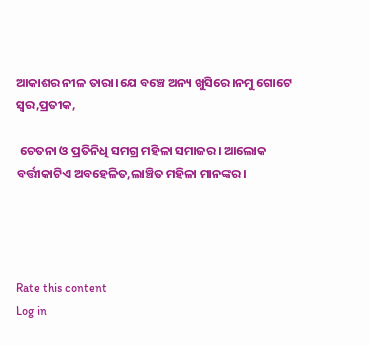ଆକାଶର ନୀଳ ତାରା।ଯେ ବଞ୍ଚେ ଅନ୍ୟ ଖୁସିରେ।ନମୁ ଗୋଟେ ସ୍ୱର,ପ୍ରତୀକ,

 ଚେତନା ଓ ପ୍ରତିନିଧି ସମଗ୍ର ମହିଳା ସମାଜର। ଆଲୋକ ବର୍ତ୍ତୀକାଟିଏ ଅବହେଳିତ,ଲାଞ୍ଚିତ ମହିଳା ମାନଙ୍କର।




Rate this content
Log in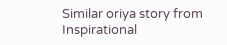Similar oriya story from Inspirational